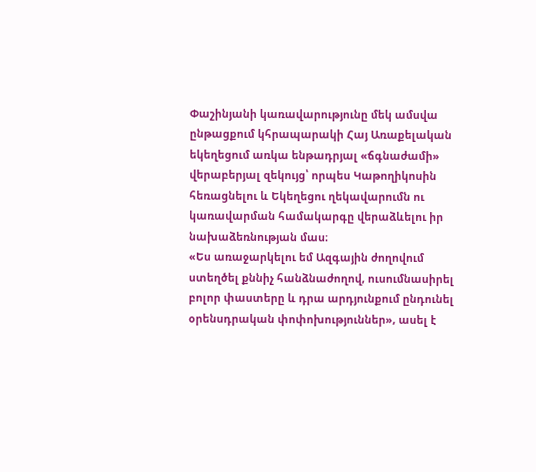Փաշինյանի կառավարությունը մեկ ամսվա ընթացքում կհրապարակի Հայ Առաքելական եկեղեցում առկա ենթադրյալ «ճգնաժամի» վերաբերյալ զեկույց՝ որպես Կաթողիկոսին հեռացնելու և Եկեղեցու ղեկավարումն ու կառավարման համակարգը վերաձևելու իր նախաձեռնության մաս։
«Ես առաջարկելու եմ Ազգային ժողովում ստեղծել քննիչ հանձնաժողով, ուսումնասիրել բոլոր փաստերը և դրա արդյունքում ընդունել օրենսդրական փոփոխություններ», ասել է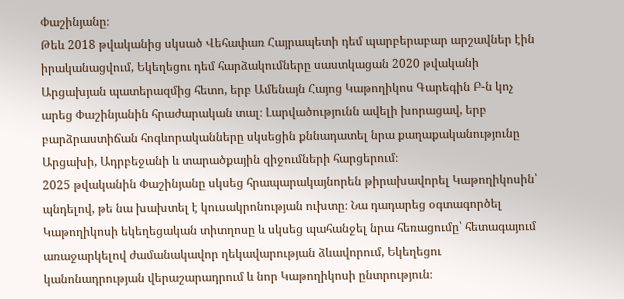Փաշինյանը։
Թեև 2018 թվականից սկսած Վեհափառ Հայրապետի դեմ պարբերաբար արշավներ էին իրականացվում, Եկեղեցու դեմ հարձակումները սաստկացան 2020 թվականի Արցախյան պատերազմից հետո, երբ Ամենայն Հայոց Կաթողիկոս Գարեգին Բ-ն կոչ արեց Փաշինյանին հրաժարական տալ։ Լարվածությունն ավելի խորացավ, երբ բարձրաստիճան հոգևորականները սկսեցին քննադատել նրա քաղաքականությունը Արցախի, Ադրբեջանի և տարածքային զիջումների հարցերում։
2025 թվականին Փաշինյանը սկսեց հրապարակայնորեն թիրախավորել Կաթողիկոսին՝ պնդելով, թե նա խախտել է կուսակրոնության ուխտը։ Նա դադարեց օգտագործել Կաթողիկոսի եկեղեցական տիտղոսը և սկսեց պահանջել նրա հեռացումը՝ հետագայում առաջարկելով ժամանակավոր ղեկավարության ձևավորում, Եկեղեցու կանոնադրության վերաշարադրում և նոր Կաթողիկոսի ընտրություն։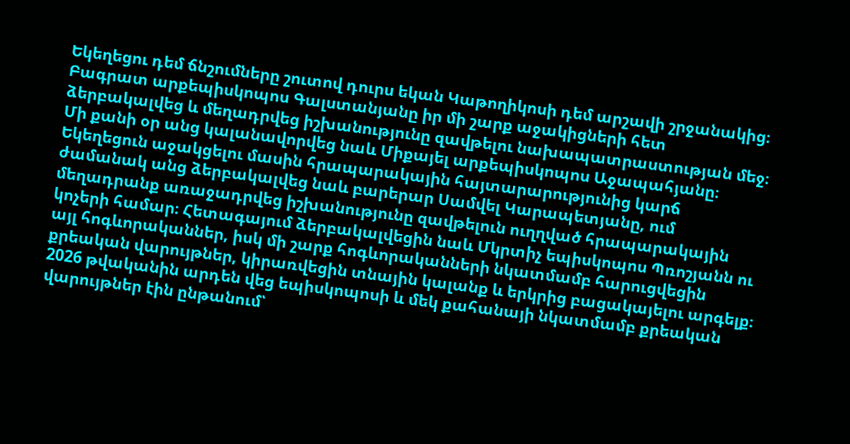Եկեղեցու դեմ ճնշումները շուտով դուրս եկան Կաթողիկոսի դեմ արշավի շրջանակից։ Բագրատ արքեպիսկոպոս Գալստանյանը իր մի շարք աջակիցների հետ ձերբակալվեց և մեղադրվեց իշխանությունը զավթելու նախապատրաստության մեջ։ Մի քանի օր անց կալանավորվեց նաև Միքայել արքեպիսկոպոս Աջապահյանը։ Եկեղեցուն աջակցելու մասին հրապարակային հայտարարությունից կարճ ժամանակ անց ձերբակալվեց նաև բարերար Սամվել Կարապետյանը, ում մեղադրանք առաջադրվեց իշխանությունը զավթելուն ուղղված հրապարակային կոչերի համար։ Հետագայում ձերբակալվեցին նաև Մկրտիչ եպիսկոպոս Պռոշյանն ու այլ հոգևորականներ, իսկ մի շարք հոգևորականների նկատմամբ հարուցվեցին քրեական վարույթներ, կիրառվեցին տնային կալանք և երկրից բացակայելու արգելք։
2026 թվականին արդեն վեց եպիսկոպոսի և մեկ քահանայի նկատմամբ քրեական վարույթներ էին ընթանում՝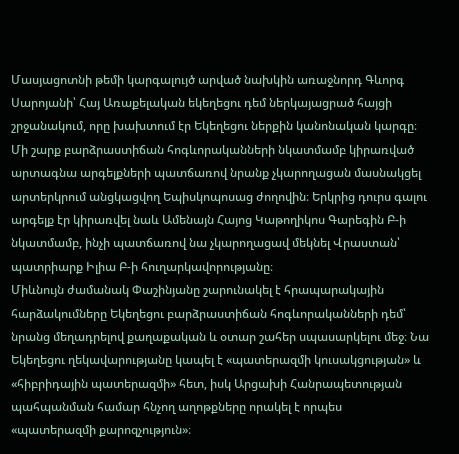Մասյացոտնի թեմի կարգալույծ արված նախկին առաջնորդ Գևորգ Սարոյանի՝ Հայ Առաքելական եկեղեցու դեմ ներկայացրած հայցի շրջանակում, որը խախտում էր Եկեղեցու ներքին կանոնական կարգը։
Մի շարք բարձրաստիճան հոգևորականների նկատմամբ կիրառված արտագնա արգելքների պատճառով նրանք չկարողացան մասնակցել արտերկրում անցկացվող Եպիսկոպոսաց ժողովին։ Երկրից դուրս գալու արգելք էր կիրառվել նաև Ամենայն Հայոց Կաթողիկոս Գարեգին Բ-ի նկատմամբ, ինչի պատճառով նա չկարողացավ մեկնել Վրաստան՝ պատրիարք Իլիա Բ-ի հուղարկավորությանը։
Միևնույն ժամանակ Փաշինյանը շարունակել է հրապարակային հարձակումները Եկեղեցու բարձրաստիճան հոգևորականների դեմ՝ նրանց մեղադրելով քաղաքական և օտար շահեր սպասարկելու մեջ։ Նա Եկեղեցու ղեկավարությանը կապել է «պատերազմի կուսակցության» և «հիբրիդային պատերազմի» հետ, իսկ Արցախի Հանրապետության պահպանման համար հնչող աղոթքները որակել է որպես «պատերազմի քարոզչություն»։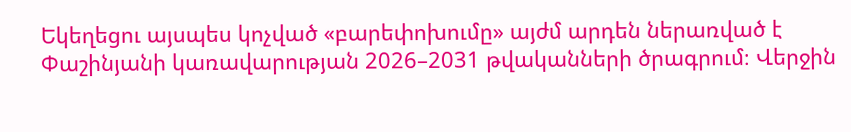Եկեղեցու այսպես կոչված «բարեփոխումը» այժմ արդեն ներառված է Փաշինյանի կառավարության 2026–2031 թվականների ծրագրում։ Վերջին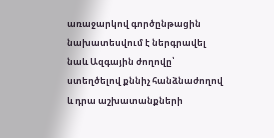առաջարկով գործընթացին նախատեսվում է ներգրավել նաև Ազգային ժողովը՝ ստեղծելով քննիչ հանձնաժողով և դրա աշխատանքների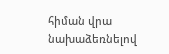հիման վրա նախաձեռնելով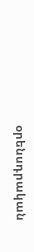օրենսդրական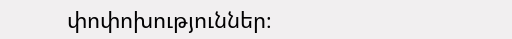փոփոխություններ։